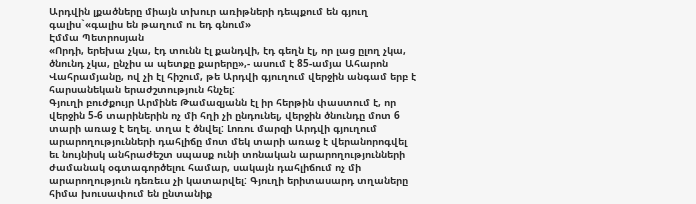Արդվին լքածները միայն տխուր առիթների դեպքում են գյուղ գալիս`«գալիս են թաղում ու եդ գնում»
Էմմա Պետրոսյան
«Որդի, երեխա չկա, էդ տունն էլ քանդվի, էդ գեղն էլ, որ լաց ըլող չկա, ծնունդ չկա, ընչիս ա պետքը քարերը»,- ասում է 85-ամյա Ահարոն Վահրամյանը, ով չի էլ հիշում, թե Արդվի գյուղում վերջին անգամ երբ է հարսանեկան երաժշտություն հնչել:
Գյուղի բուժքույր Արմինե Թամազյանն էլ իր հերթին փաստում է, որ վերջին 5-6 տարիներին ոչ մի հղի չի ընդունել, վերջին ծնունդը մոտ 6 տարի առաջ է եղել. տղա է ծնվել: Լոռու մարզի Արդվի գյուղում արարողությունների դահլիճը մոտ մեկ տարի առաջ է վերանորոգվել եւ նույնիսկ անհրաժեշտ սպասք ունի տոնական արարողությունների ժամանակ օգտագործելու համար, սակայն դահլիճում ոչ մի արարողություն դեռեւս չի կատարվել: Գյուղի երիտասարդ տղաները հիմա խուսափում են ընտանիք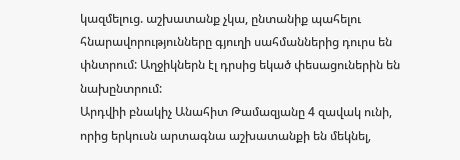կազմելուց. աշխատանք չկա, ընտանիք պահելու հնարավորությունները գյուղի սահմաններից դուրս են փնտրում: Աղջիկներն էլ դրսից եկած փեսացուներին են նախընտրում:
Արդվիի բնակիչ Անահիտ Թամազյանը 4 զավակ ունի, որից երկուսն արտագնա աշխատանքի են մեկնել,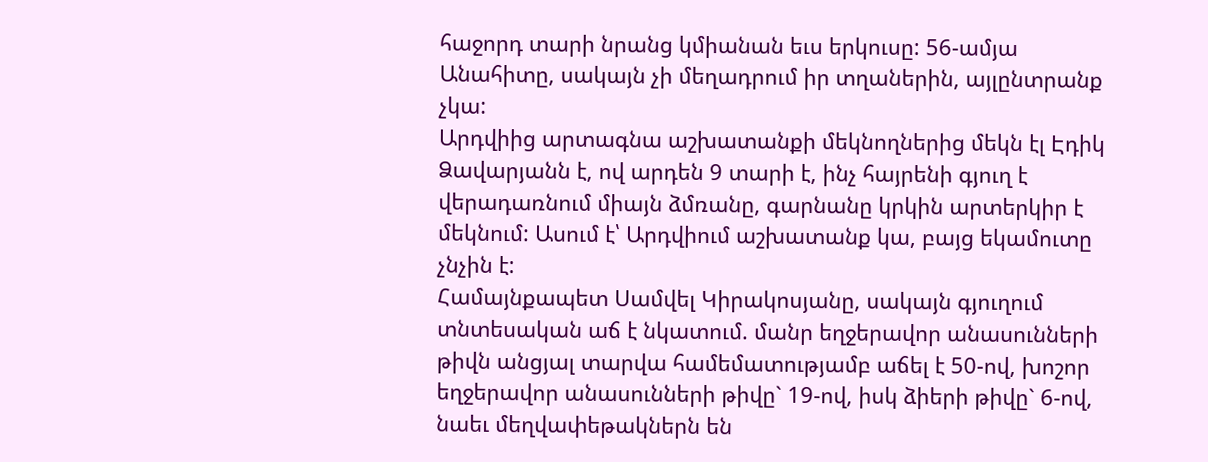հաջորդ տարի նրանց կմիանան եւս երկուսը: 56-ամյա Անահիտը, սակայն չի մեղադրում իր տղաներին, այլընտրանք չկա:
Արդվիից արտագնա աշխատանքի մեկնողներից մեկն էլ Էդիկ Ձավարյանն է, ով արդեն 9 տարի է, ինչ հայրենի գյուղ է վերադառնում միայն ձմռանը, գարնանը կրկին արտերկիր է մեկնում: Ասում է՝ Արդվիում աշխատանք կա, բայց եկամուտը չնչին է:
Համայնքապետ Սամվել Կիրակոսյանը, սակայն գյուղում տնտեսական աճ է նկատում. մանր եղջերավոր անասունների թիվն անցյալ տարվա համեմատությամբ աճել է 50-ով, խոշոր եղջերավոր անասունների թիվը` 19-ով, իսկ ձիերի թիվը` 6-ով, նաեւ մեղվափեթակներն են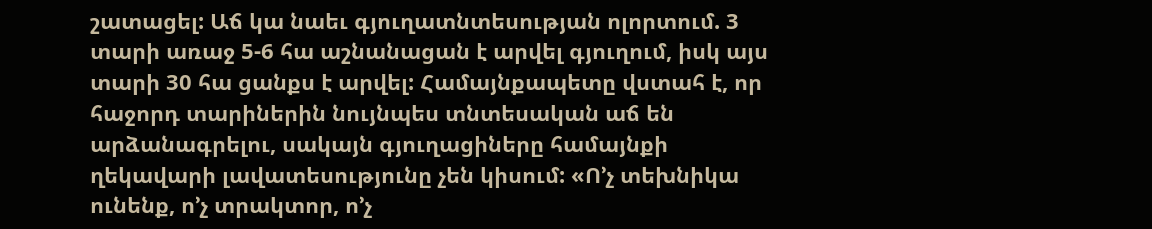շատացել: Աճ կա նաեւ գյուղատնտեսության ոլորտում. 3 տարի առաջ 5-6 հա աշնանացան է արվել գյուղում, իսկ այս տարի 30 հա ցանքս է արվել: Համայնքապետը վստահ է, որ հաջորդ տարիներին նույնպես տնտեսական աճ են արձանագրելու, սակայն գյուղացիները համայնքի ղեկավարի լավատեսությունը չեն կիսում: «Ո’չ տեխնիկա ունենք, ո’չ տրակտոր, ո’չ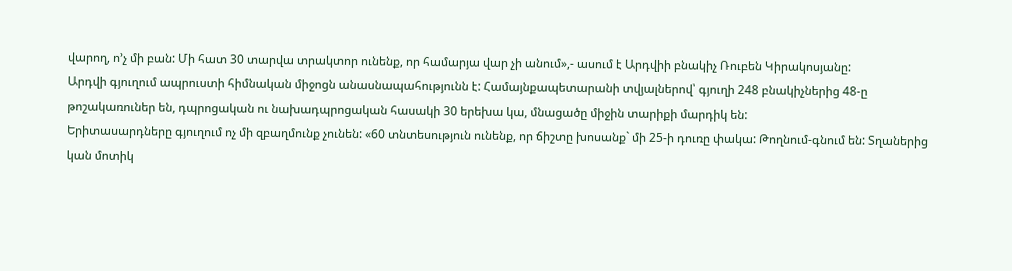վարող, ո’չ մի բան: Մի հատ 30 տարվա տրակտոր ունենք, որ համարյա վար չի անում»,- ասում է Արդվիի բնակիչ Ռուբեն Կիրակոսյանը:
Արդվի գյուղում ապրուստի հիմնական միջոցն անասնապահությունն է: Համայնքապետարանի տվյալներով՝ գյուղի 248 բնակիչներից 48-ը թոշակառուներ են, դպրոցական ու նախադպրոցական հասակի 30 երեխա կա, մնացածը միջին տարիքի մարդիկ են:
Երիտասարդները գյուղում ոչ մի զբաղմունք չունեն: «60 տնտեսություն ունենք, որ ճիշտը խոսանք` մի 25-ի դուռը փակա: Թողնում-գնում են: Տղաներից կան մոտիկ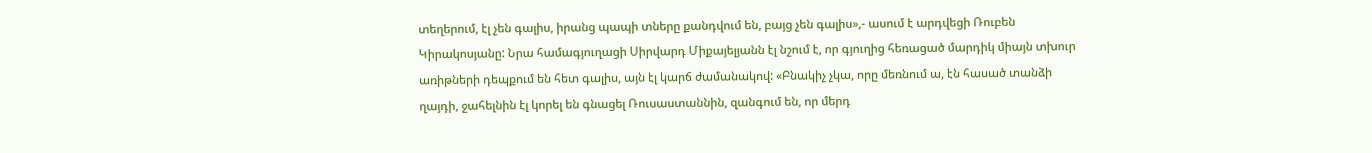տեղերում, էլ չեն գալիս, իրանց պապի տները քանդվում են, բայց չեն գալիս»,- ասում է արդվեցի Ռուբեն Կիրակոսյանը: Նրա համագյուղացի Սիրվարդ Միքայելյանն էլ նշում է, որ գյուղից հեռացած մարդիկ միայն տխուր առիթների դեպքում են հետ գալիս, այն էլ կարճ ժամանակով: «Բնակիչ չկա, որը մեռնում ա, էն հասած տանձի ղայդի, ջահելնին էլ կորել են գնացել Ռուսաստաննին, զանգում են, որ մերդ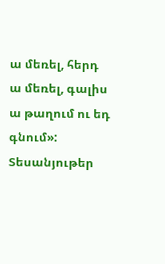ա մեռել, հերդ ա մեռել, գալիս ա թաղում ու եդ գնում»:
Տեսանյութեր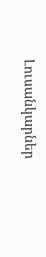Լուսանկարներ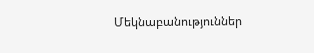Մեկնաբանություններ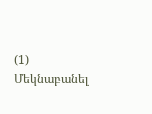(1)
Մեկնաբանել